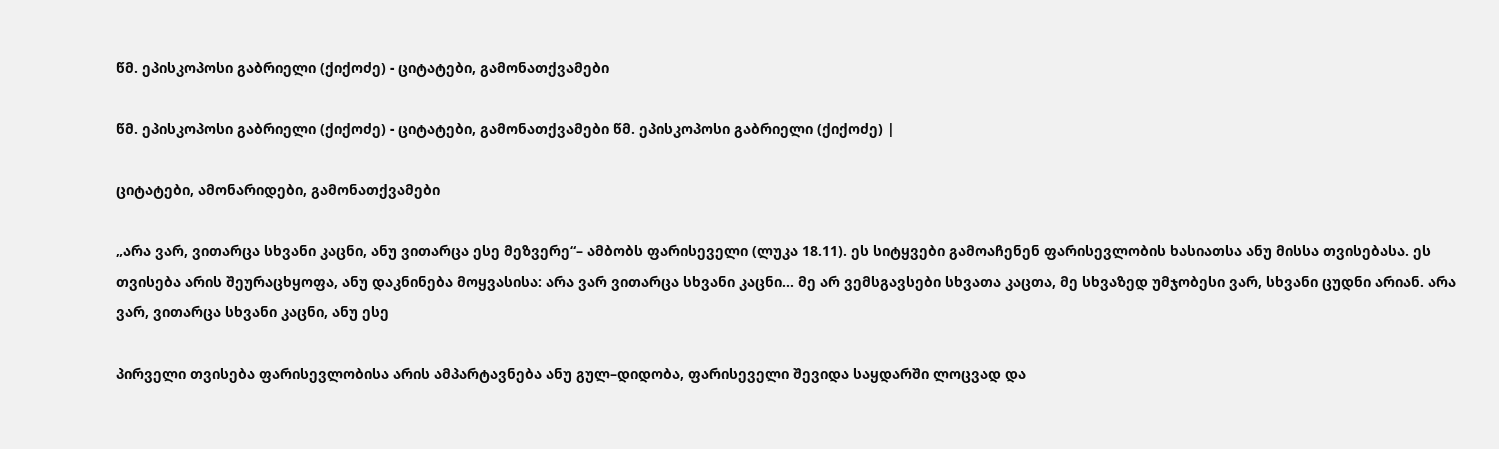წმ. ეპისკოპოსი გაბრიელი (ქიქოძე) - ციტატები, გამონათქვამები

წმ. ეპისკოპოსი გაბრიელი (ქიქოძე) - ციტატები, გამონათქვამები წმ. ეპისკოპოსი გაბრიელი (ქიქოძე) |

ციტატები, ამონარიდები, გამონათქვამები

„არა ვარ, ვითარცა სხვანი კაცნი, ანუ ვითარცა ესე მეზვერე“– ამბობს ფარისეველი (ლუკა 18.11). ეს სიტყვები გამოაჩენენ ფარისევლობის ხასიათსა ანუ მისსა თვისებასა. ეს თვისება არის შეურაცხყოფა, ანუ დაკნინება მოყვასისა: არა ვარ ვითარცა სხვანი კაცნი... მე არ ვემსგავსები სხვათა კაცთა, მე სხვაზედ უმჯობესი ვარ, სხვანი ცუდნი არიან. არა ვარ, ვითარცა სხვანი კაცნი, ანუ ესე

პირველი თვისება ფარისევლობისა არის ამპარტავნება ანუ გულ–დიდობა, ფარისეველი შევიდა საყდარში ლოცვად და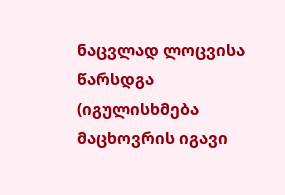ნაცვლად ლოცვისა წარსდგა (იგულისხმება მაცხოვრის იგავი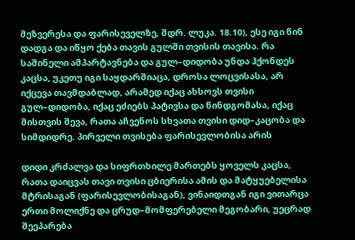მეზვერესა და ფარისეველზე, შდრ. ლუკა. 18.10), ესე იგი წინ დადგა და იწყო ქება თავის გულში თვისის თავისა. რა საშინელი ამპარტავნება და გულ–დიდობა უნდა ჰქონდეს კაცსა, უკეთუ იგი საყდარშიაცა, დროსა ლოცვისასა, არ იქცევა თავმდაბლად, არამედ იქაც ახსოვს თვისი გულ–დიდობა, იქაც ეძიებს პატივსა და წინდგომასა, იქაც მისთვის შევა, რათა აჩვენოს სხვათა თვისი დიდ–კაცობა და სიმდიდრე. პირველი თვისება ფარისევლობისა არის

დიდი კრძალვა და სიფრთხილე მართებს ყოველს კაცსა, რათა დაიცვას თავი თვისი ცბიერისა ამის და მატყუებელისა მტრისაგან (ფარისევლობისაგან), ვინაიდთგან იგი ვითარცა ერთი მოლიქნე და ცრუდ–მომფერებელი მეგობარი, უეცრად შეეპარება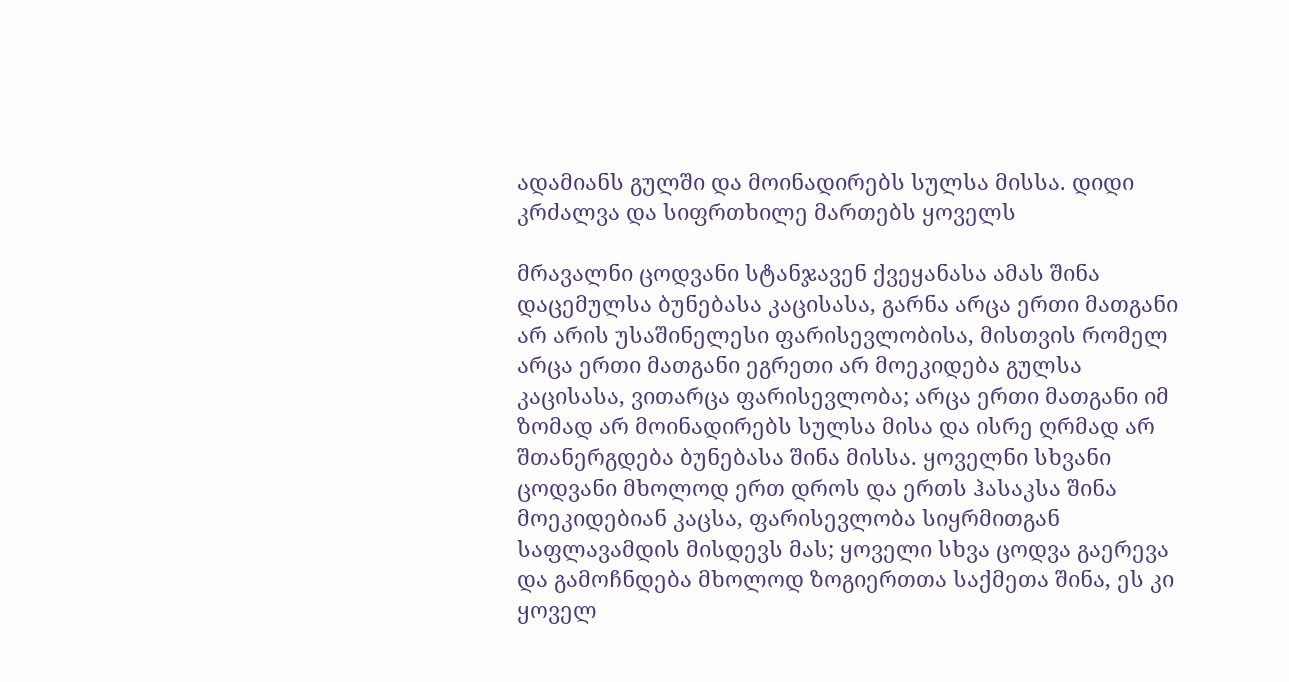ადამიანს გულში და მოინადირებს სულსა მისსა. დიდი კრძალვა და სიფრთხილე მართებს ყოველს

მრავალნი ცოდვანი სტანჯავენ ქვეყანასა ამას შინა დაცემულსა ბუნებასა კაცისასა, გარნა არცა ერთი მათგანი არ არის უსაშინელესი ფარისევლობისა, მისთვის რომელ არცა ერთი მათგანი ეგრეთი არ მოეკიდება გულსა კაცისასა, ვითარცა ფარისევლობა; არცა ერთი მათგანი იმ ზომად არ მოინადირებს სულსა მისა და ისრე ღრმად არ შთანერგდება ბუნებასა შინა მისსა. ყოველნი სხვანი ცოდვანი მხოლოდ ერთ დროს და ერთს ჰასაკსა შინა მოეკიდებიან კაცსა, ფარისევლობა სიყრმითგან საფლავამდის მისდევს მას; ყოველი სხვა ცოდვა გაერევა და გამოჩნდება მხოლოდ ზოგიერთთა საქმეთა შინა, ეს კი ყოველ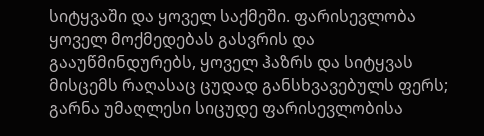სიტყვაში და ყოველ საქმეში. ფარისევლობა ყოველ მოქმედებას გასვრის და გააუწმინდურებს, ყოველ ჰაზრს და სიტყვას მისცემს რაღასაც ცუდად განსხვავებულს ფერს; გარნა უმაღლესი სიცუდე ფარისევლობისა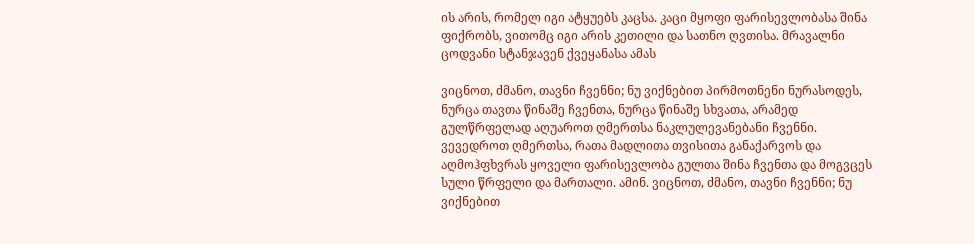ის არის, რომელ იგი ატყუებს კაცსა. კაცი მყოფი ფარისევლობასა შინა ფიქრობს, ვითომც იგი არის კეთილი და სათნო ღვთისა. მრავალნი ცოდვანი სტანჯავენ ქვეყანასა ამას

ვიცნოთ, ძმანო, თავნი ჩვენნი; ნუ ვიქნებით პირმოთნენი ნურასოდეს, ნურცა თავთა წინაშე ჩვენთა, ნურცა წინაშე სხვათა, არამედ გულწრფელად აღუაროთ ღმერთსა ნაკლულევანებანი ჩვენნი. ვევედროთ ღმერთსა, რათა მადლითა თვისითა განაქარვოს და აღმოჰფხვრას ყოველი ფარისევლობა გულთა შინა ჩვენთა და მოგვცეს სული წრფელი და მართალი. ამინ. ვიცნოთ, ძმანო, თავნი ჩვენნი; ნუ ვიქნებით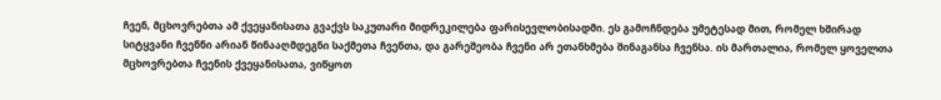ჩვენ, მცხოვრებთა ამ ქვეყანისათა გვაქვს საკუთარი მიდრეკილება ფარისევლობისადმი. ეს გამოჩნდება უმეტესად მით, რომელ ხშირად სიტყვანი ჩვენნი არიან წინააღმდეგნი საქმეთა ჩვენთა, და გარეშეობა ჩვენი არ ეთანხმება შინაგანსა ჩვენსა. ის მართალია, რომელ ყოველთა მცხოვრებთა ჩვენის ქვეყანისათა, ვიწყოთ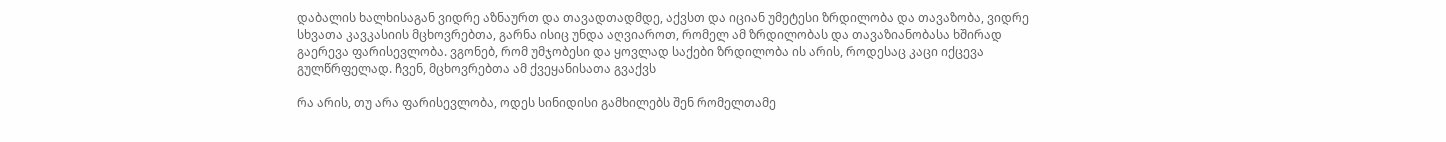დაბალის ხალხისაგან ვიდრე აზნაურთ და თავადთადმდე, აქვსთ და იციან უმეტესი ზრდილობა და თავაზობა, ვიდრე სხვათა კავკასიის მცხოვრებთა, გარნა ისიც უნდა აღვიაროთ, რომელ ამ ზრდილობას და თავაზიანობასა ხშირად გაერევა ფარისევლობა. ვგონებ, რომ უმჯობესი და ყოვლად საქები ზრდილობა ის არის, როდესაც კაცი იქცევა გულწრფელად. ჩვენ, მცხოვრებთა ამ ქვეყანისათა გვაქვს

რა არის, თუ არა ფარისევლობა, ოდეს სინიდისი გამხილებს შენ რომელთამე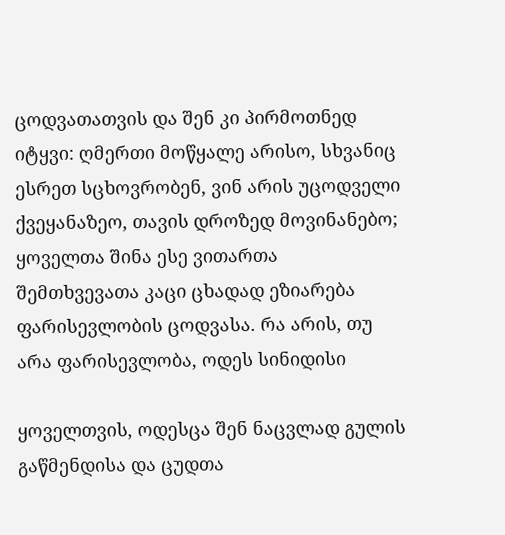ცოდვათათვის და შენ კი პირმოთნედ იტყვი: ღმერთი მოწყალე არისო, სხვანიც ესრეთ სცხოვრობენ, ვინ არის უცოდველი ქვეყანაზეო, თავის დროზედ მოვინანებო; ყოველთა შინა ესე ვითართა შემთხვევათა კაცი ცხადად ეზიარება ფარისევლობის ცოდვასა. რა არის, თუ არა ფარისევლობა, ოდეს სინიდისი

ყოველთვის, ოდესცა შენ ნაცვლად გულის გაწმენდისა და ცუდთა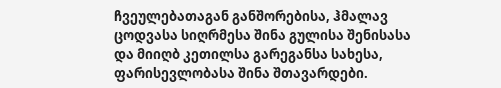ჩვეულებათაგან განშორებისა, ჰმალავ ცოდვასა სიღრმესა შინა გულისა შენისასა და მიიღბ კეთილსა გარეგანსა სახესა, ფარისევლობასა შინა შთავარდები.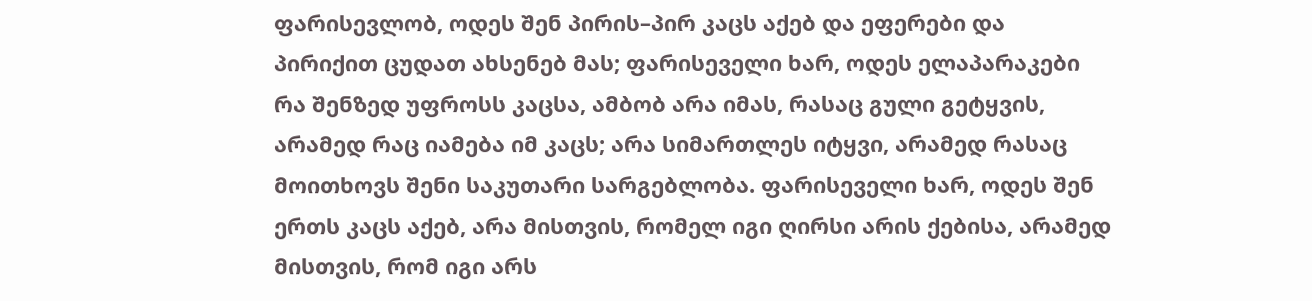ფარისევლობ, ოდეს შენ პირის–პირ კაცს აქებ და ეფერები და პირიქით ცუდათ ახსენებ მას; ფარისეველი ხარ, ოდეს ელაპარაკები რა შენზედ უფროსს კაცსა, ამბობ არა იმას, რასაც გული გეტყვის, არამედ რაც იამება იმ კაცს; არა სიმართლეს იტყვი, არამედ რასაც მოითხოვს შენი საკუთარი სარგებლობა. ფარისეველი ხარ, ოდეს შენ ერთს კაცს აქებ, არა მისთვის, რომელ იგი ღირსი არის ქებისა, არამედ მისთვის, რომ იგი არს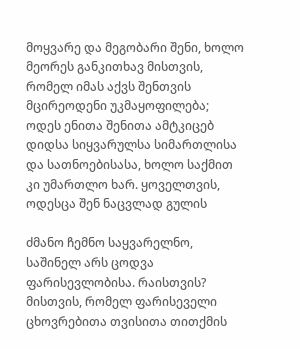მოყვარე და მეგობარი შენი, ხოლო მეორეს განკითხავ მისთვის, რომელ იმას აქვს შენთვის მცირეოდენი უკმაყოფილება; ოდეს ენითა შენითა ამტკიცებ დიდსა სიყვარულსა სიმართლისა და სათნოებისასა, ხოლო საქმით კი უმართლო ხარ. ყოველთვის, ოდესცა შენ ნაცვლად გულის

ძმანო ჩემნო საყვარელნო, საშინელ არს ცოდვა ფარისევლობისა. რაისთვის? მისთვის, რომელ ფარისეველი ცხოვრებითა თვისითა თითქმის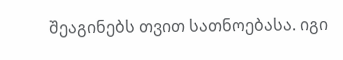შეაგინებს თვით სათნოებასა. იგი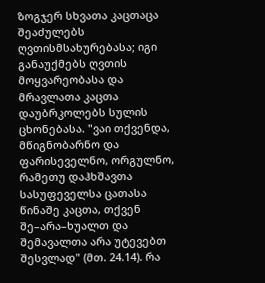ზოგჯერ სხვათა კაცთაცა შეაძულებს ღვთისმსახურებასა; იგი განაუქმებს ღვთის მოყვარეობასა და მრავლათა კაცთა დაუბრკოლებს სულის ცხონებასა. "ვაი თქვენდა, მწიგნობარნო და ფარისეველნო, ორგულნო, რამეთუ დაჰხშავთა სასუფეველსა ცათასა წინაშე კაცთა, თქვენ შე–არა–ხუალთ და შემავალთა არა უტევებთ შესვლად" (მთ. 24.14). რა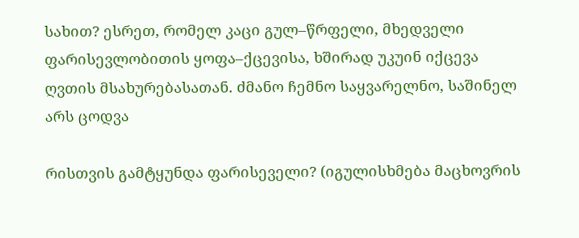სახით? ესრეთ, რომელ კაცი გულ–წრფელი, მხედველი ფარისევლობითის ყოფა–ქცევისა, ხშირად უკუინ იქცევა ღვთის მსახურებასათან. ძმანო ჩემნო საყვარელნო, საშინელ არს ცოდვა

რისთვის გამტყუნდა ფარისეველი? (იგულისხმება მაცხოვრის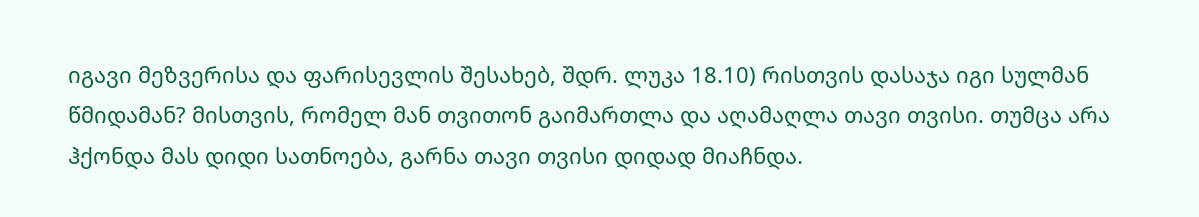იგავი მეზვერისა და ფარისევლის შესახებ, შდრ. ლუკა 18.10) რისთვის დასაჯა იგი სულმან წმიდამან? მისთვის, რომელ მან თვითონ გაიმართლა და აღამაღლა თავი თვისი. თუმცა არა ჰქონდა მას დიდი სათნოება, გარნა თავი თვისი დიდად მიაჩნდა.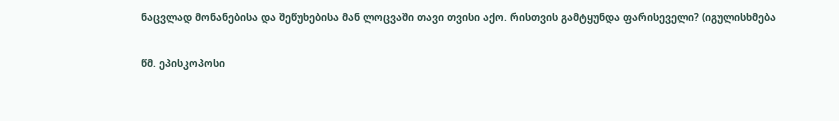ნაცვლად მონანებისა და შეწუხებისა მან ლოცვაში თავი თვისი აქო. რისთვის გამტყუნდა ფარისეველი? (იგულისხმება

წმ. ეპისკოპოსი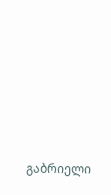გაბრიელი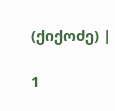(ქიქოძე) |

1